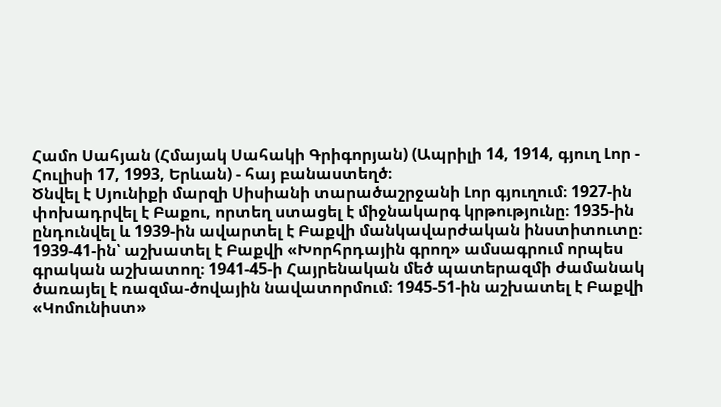Համո Սահյան (Հմայակ Սահակի Գրիգորյան) (Ապրիլի 14, 1914, գյուղ Լոր - Հուլիսի 17, 1993, Երևան) - հայ բանաստեղծ։
Ծնվել է Սյունիքի մարզի Սիսիանի տարածաշրջանի Լոր գյուղում։ 1927-ին փոխադրվել է Բաքու, որտեղ ստացել է միջնակարգ կրթությունը։ 1935-ին ընդունվել և 1939-ին ավարտել է Բաքվի մանկավարժական ինստիտուտը։ 1939-41-ին՝ աշխատել է Բաքվի «Խորհրդային գրող» ամսագրում որպես գրական աշխատող։ 1941-45-ի Հայրենական մեծ պատերազմի ժամանակ ծառայել է ռազմա-ծովային նավատորմում։ 1945-51-ին աշխատել է Բաքվի «Կոմունիստ»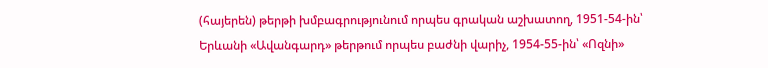(հայերեն) թերթի խմբագրությունում որպես գրական աշխատող, 1951-54-ին՝ Երևանի «Ավանգարդ» թերթում որպես բաժնի վարիչ, 1954-55-ին՝ «Ոզնի»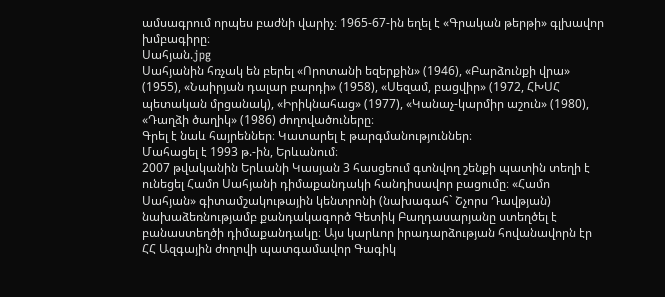ամսագրում որպես բաժնի վարիչ։ 1965-67-ին եղել է «Գրական թերթի» գլխավոր խմբագիրը։
Սահյան.jpg
Սահյանին հռչակ են բերել «Որոտանի եզերքին» (1946), «Բարձունքի վրա» (1955), «Նաիրյան դալար բարդի» (1958), «Սեզամ, բացվիր» (1972, ՀԽՍՀ պետական մրցանակ), «Իրիկնահաց» (1977), «Կանաչ-կարմիր աշուն» (1980), «Դաղձի ծաղիկ» (1986) ժողովածուները։
Գրել է նաև հայրեններ։ Կատարել է թարգմանություններ։
Մահացել է 1993 թ.-ին, Երևանում։
2007 թվականին Երևանի Կասյան 3 հասցեում գտնվող շենքի պատին տեղի է ունեցել Համո Սահյանի դիմաքանդակի հանդիսավոր բացումը։ «Համո Սահյան» գիտամշակութային կենտրոնի (նախագահ` Շչորս Դավթյան) նախաձեռնությամբ քանդակագործ Գետիկ Բաղդասարյանը ստեղծել է բանաստեղծի դիմաքանդակը։ Այս կարևոր իրադարձության հովանավորն էր ՀՀ Ազգային ժողովի պատգամավոր Գագիկ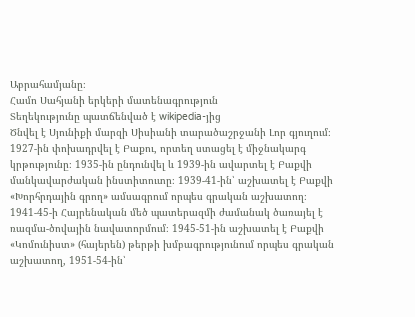Աբրահամյանը։
Համո Սահյանի երկերի մատենագրություն
Տեղեկությունը պատճենված է wikipedia-յից
Ծնվել է Սյունիքի մարզի Սիսիանի տարածաշրջանի Լոր գյուղում։ 1927-ին փոխադրվել է Բաքու, որտեղ ստացել է միջնակարգ կրթությունը։ 1935-ին ընդունվել և 1939-ին ավարտել է Բաքվի մանկավարժական ինստիտուտը։ 1939-41-ին՝ աշխատել է Բաքվի «Խորհրդային գրող» ամսագրում որպես գրական աշխատող։ 1941-45-ի Հայրենական մեծ պատերազմի ժամանակ ծառայել է ռազմա-ծովային նավատորմում։ 1945-51-ին աշխատել է Բաքվի «Կոմունիստ» (հայերեն) թերթի խմբագրությունում որպես գրական աշխատող, 1951-54-ին՝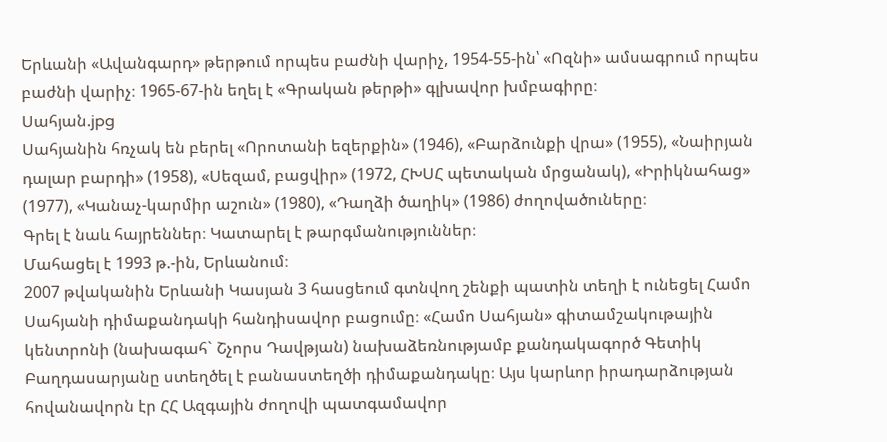Երևանի «Ավանգարդ» թերթում որպես բաժնի վարիչ, 1954-55-ին՝ «Ոզնի» ամսագրում որպես բաժնի վարիչ։ 1965-67-ին եղել է «Գրական թերթի» գլխավոր խմբագիրը։
Սահյան.jpg
Սահյանին հռչակ են բերել «Որոտանի եզերքին» (1946), «Բարձունքի վրա» (1955), «Նաիրյան դալար բարդի» (1958), «Սեզամ, բացվիր» (1972, ՀԽՍՀ պետական մրցանակ), «Իրիկնահաց» (1977), «Կանաչ-կարմիր աշուն» (1980), «Դաղձի ծաղիկ» (1986) ժողովածուները։
Գրել է նաև հայրեններ։ Կատարել է թարգմանություններ։
Մահացել է 1993 թ.-ին, Երևանում։
2007 թվականին Երևանի Կասյան 3 հասցեում գտնվող շենքի պատին տեղի է ունեցել Համո Սահյանի դիմաքանդակի հանդիսավոր բացումը։ «Համո Սահյան» գիտամշակութային կենտրոնի (նախագահ` Շչորս Դավթյան) նախաձեռնությամբ քանդակագործ Գետիկ Բաղդասարյանը ստեղծել է բանաստեղծի դիմաքանդակը։ Այս կարևոր իրադարձության հովանավորն էր ՀՀ Ազգային ժողովի պատգամավոր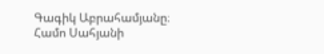Գագիկ Աբրահամյանը։
Համո Սահյանի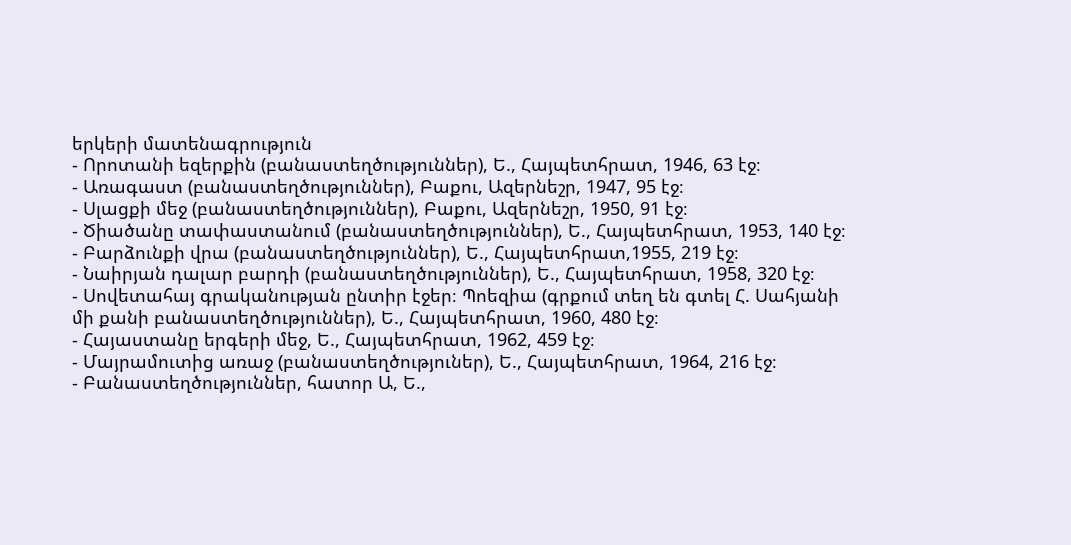երկերի մատենագրություն
- Որոտանի եզերքին (բանաստեղծություններ), Ե., Հայպետհրատ, 1946, 63 էջ։
- Առագաստ (բանաստեղծություններ), Բաքու, Ազերնեշր, 1947, 95 էջ։
- Սլացքի մեջ (բանաստեղծություններ), Բաքու, Ազերնեշր, 1950, 91 էջ։
- Ծիածանը տափաստանում (բանաստեղծություններ), Ե., Հայպետհրատ, 1953, 140 էջ։
- Բարձունքի վրա (բանաստեղծություններ), Ե., Հայպետհրատ,1955, 219 էջ։
- Նաիրյան դալար բարդի (բանաստեղծություններ), Ե., Հայպետհրատ, 1958, 320 էջ։
- Սովետահայ գրականության ընտիր էջեր։ Պոեզիա (գրքում տեղ են գտել Հ. Սահյանի մի քանի բանաստեղծություններ), Ե., Հայպետհրատ, 1960, 480 էջ։
- Հայաստանը երգերի մեջ, Ե., Հայպետհրատ, 1962, 459 էջ։
- Մայրամուտից առաջ (բանաստեղծություներ), Ե., Հայպետհրատ, 1964, 216 էջ։
- Բանաստեղծություններ, հատոր Ա, Ե.,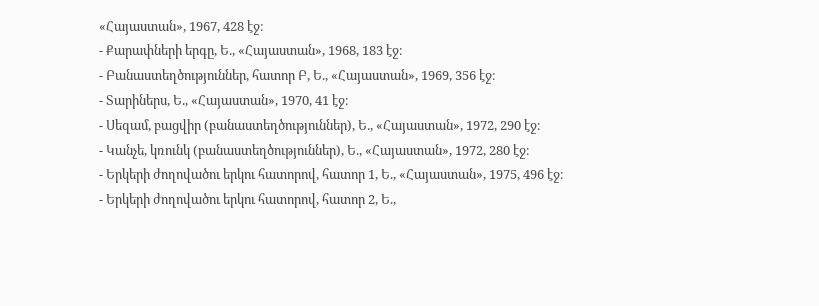«Հայաստան», 1967, 428 էջ։
- Քարափների երգը, Ե., «Հայաստան», 1968, 183 էջ։
- Բանաստեղծություններ, հատոր Բ, Ե., «Հայաստան», 1969, 356 էջ։
- Տարիներս, Ե., «Հայաստան», 1970, 41 էջ։
- Սեզամ, բացվիր (բանաստեղծություններ), Ե., «Հայաստան», 1972, 290 էջ։
- Կանչե, կռունկ (բանաստեղծություններ), Ե., «Հայաստան», 1972, 280 էջ։
- Երկերի ժողովածու երկու հատորով, հատոր 1, Ե., «Հայաստան», 1975, 496 էջ։
- Երկերի ժողովածու երկու հատորով, հատոր 2, Ե.,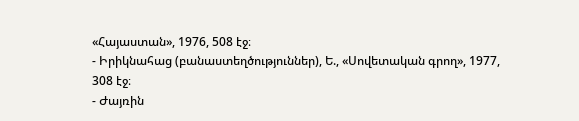«Հայաստան», 1976, 508 էջ։
- Իրիկնահաց (բանաստեղծություններ), Ե., «Սովետական գրող», 1977, 308 էջ։
- Ժայռին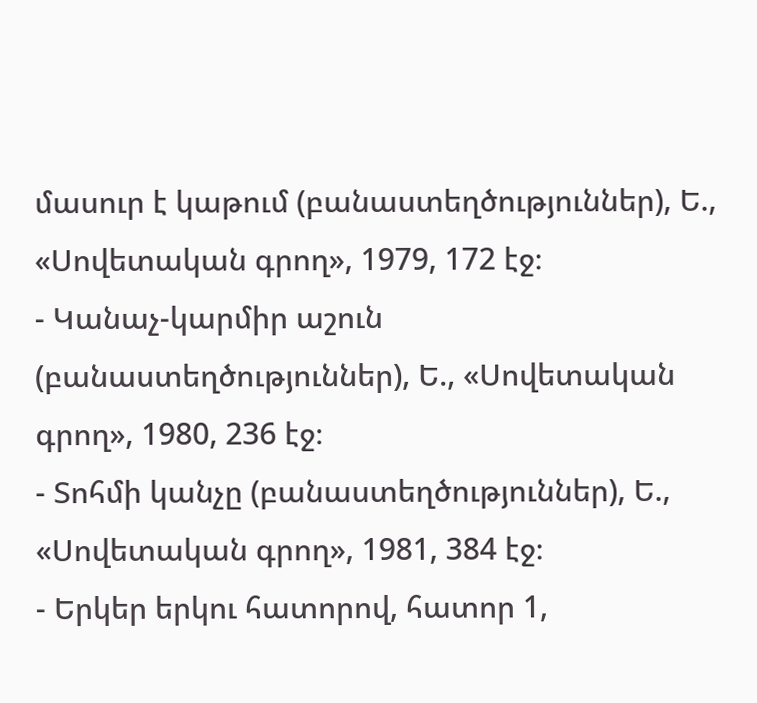մասուր է կաթում (բանաստեղծություններ), Ե., «Սովետական գրող», 1979, 172 էջ։
- Կանաչ-կարմիր աշուն (բանաստեղծություններ), Ե., «Սովետական գրող», 1980, 236 էջ։
- Տոհմի կանչը (բանաստեղծություններ), Ե., «Սովետական գրող», 1981, 384 էջ։
- Երկեր երկու հատորով, հատոր 1,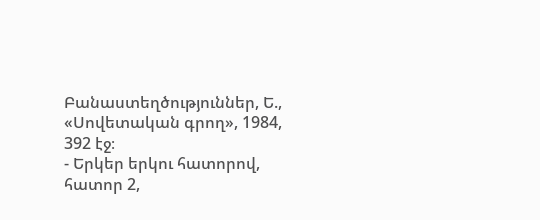Բանաստեղծություններ, Ե., «Սովետական գրող», 1984, 392 էջ։
- Երկեր երկու հատորով, հատոր 2,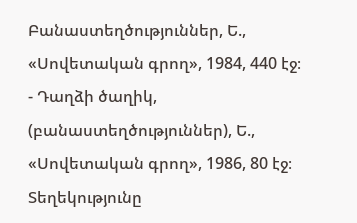Բանաստեղծություններ, Ե., «Սովետական գրող», 1984, 440 էջ։
- Դաղձի ծաղիկ, (բանաստեղծություններ), Ե., «Սովետական գրող», 1986, 80 էջ։
Տեղեկությունը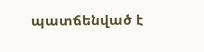պատճենված է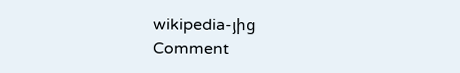wikipedia-յից
Comment